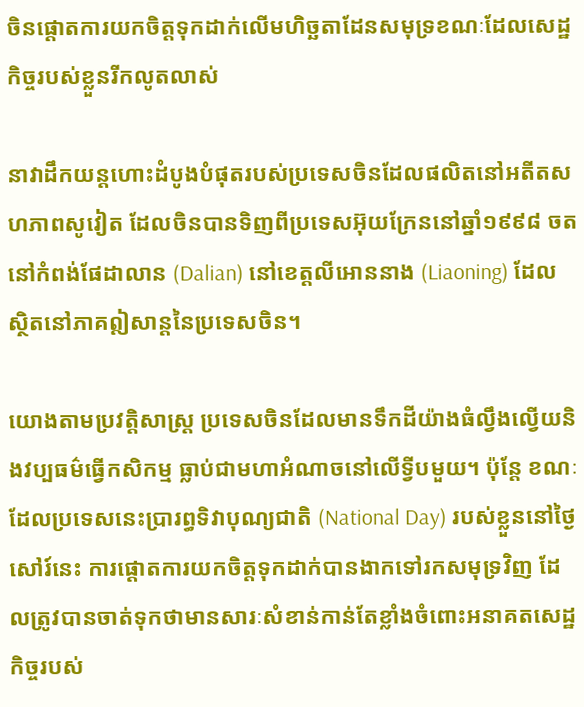ចិនផ្តោតការយកចិត្តទុកដាក់លើមហិច្ឆតាដែនសមុទ្រខណៈដែលសេដ្ឋកិច្ចរបស់ខ្លួនរីកលូតលាស់

នាវាដឹកយន្តហោះដំបូងបំផុតរបស់ប្រទេសចិនដែលផលិតនៅអតីតសហភាពសូវៀត ដែលចិនបានទិញពីប្រទេសអ៊ុយក្រែននៅឆ្នាំ១៩៩៨ ចតនៅកំពង់ផែដាលាន (Dalian) នៅខេត្តលីអោននាង (Liaoning) ដែលស្ថិតនៅភាគឦសាន្តនៃប្រទេសចិន។

យោងតាមប្រវត្តិសាស្ត្រ ប្រទេសចិនដែលមានទឹកដីយ៉ាងធំល្វឹងល្វើយនិងវប្បធម៌ធ្វើកសិកម្ម ធ្លាប់ជាមហាអំណាចនៅលើទ្វីបមួយ។ ប៉ុន្តែ ខណៈដែលប្រទេសនេះប្រារព្ធទិវាបុណ្យជាតិ (National Day) របស់ខ្លួននៅថ្ងៃសៅរ៍នេះ ការផ្តោតការយកចិត្តទុកដាក់បានងាកទៅរកសមុទ្រវិញ ដែលត្រូវបានចាត់ទុកថាមានសារៈសំខាន់កាន់តែខ្លាំងចំពោះអនាគតសេដ្ឋកិច្ចរបស់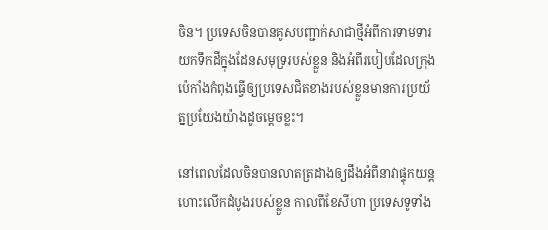ចិន។ ប្រទេសចិនបានគូសបញ្ជាក់សាជាថ្មីអំពីការទាមទារយកទឹកដីក្នុងដែនសមុទ្ររបស់ខ្លួន និងអំពីរបៀបដែលក្រុងប៉េកាំងកំពុងធ្វើឲ្យប្រទេសជិតខាងរបស់ខ្លួនមានការប្រយ័ត្នប្រយែងយ៉ាងដូចម្តេចខ្លះ។

នៅពេលដែលចិនបានលាតត្រដាងឲ្យដឹងអំពីនាវាផ្ទុកយន្តហោះលើកដំបូងរបស់ខ្លួន កាលពីខែសីហា ប្រទេសទូទាំង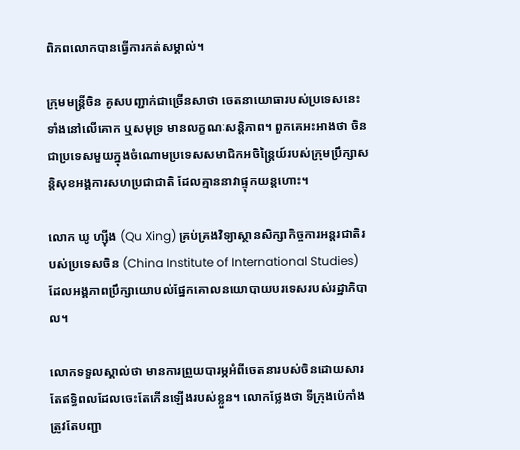ពិភពលោកបានធ្វើការកត់សម្គាល់។

ក្រុមមន្ត្រីចិន គូសបញ្ជាក់ជាច្រើនសាថា ចេតនាយោធារបស់ប្រទេសនេះ ទាំងនៅលើគោក ឬសមុទ្រ មានលក្ខណៈសនិ្តភាព។ ពួកគេអះអាងថា ចិនជាប្រទេសមួយក្នុងចំណោមប្រទេសសមាជិកអចិន្ត្រៃយ៍របស់ក្រុមប្រឹក្សាសន្តិសុខអង្គការសហប្រជាជាតិ ដែលគ្មាននាវាផ្ទុកយន្តហោះ។

លោក ឃូ ហ្ស៊ីង (Qu Xing) គ្រប់គ្រងវិទ្យាស្ថានសិក្សាកិច្ចការអន្តរជាតិរបស់ប្រទេសចិន (China Institute of International Studies) ដែលអង្គភាពប្រឹក្សាយោបល់ផ្នែកគោលនយោបាយបរទេសរបស់រដ្ឋាភិបាល។

លោកទទួលស្គាល់ថា មានការព្រួយបារម្ភអំពីចេតនារបស់ចិនដោយសារតែឥទ្ធិពលដែលចេះតែកើនឡើងរបស់ខ្លួន។ លោកថ្លែងថា ទីក្រុងប៉េកាំងត្រូវតែបញ្ជា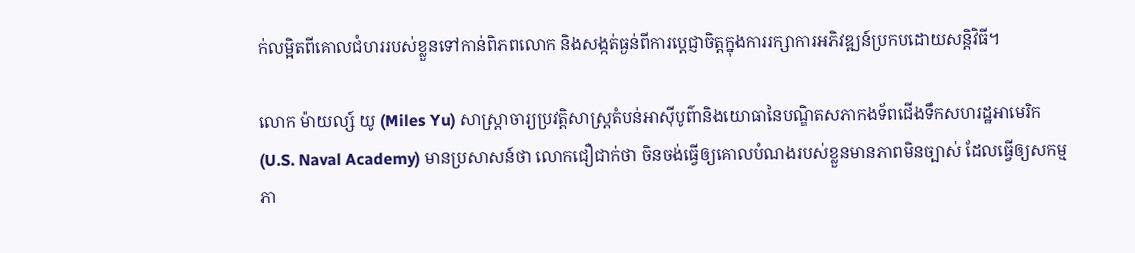ក់លម្អិតពីគោលជំហររបស់ខ្លួនទៅកាន់ពិភពលោក និងសង្កត់ធ្ងន់ពីការប្តេជ្ញាចិត្តក្នុងការរក្សាការអភិវឌ្ឍន៍ប្រកបដោយសន្តិវិធី។

លោក ម៉ាយល្ស៍ យូ (Miles Yu) សាស្ត្រាចារ្យប្រវត្តិសាស្ត្រតំបន់អាស៊ីបូព៌ានិងយោធានៃបណ្ឌិតសភាកងទ័ពជើងទឹកសហរដ្ឋអាមេរិក (U.S. Naval Academy) មានប្រសាសន៍ថា លោកជឿជាក់ថា ចិនចង់ធ្វើឲ្យគោលបំណងរបស់ខ្លួនមានភាពមិនច្បាស់ ដែលធ្វើឲ្យសកម្មភា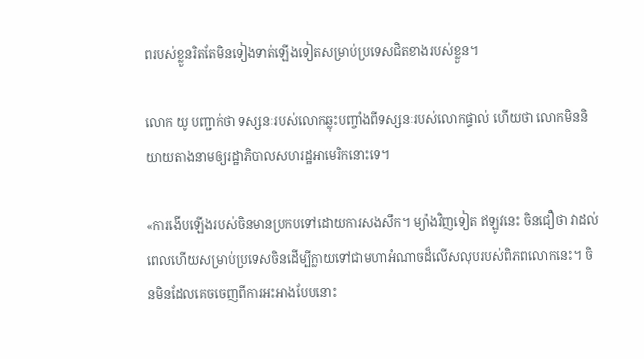ពរបស់ខ្លួនរិតតែមិនទៀងទាត់ឡើងទៀតសម្រាប់ប្រទេសជិតខាងរបស់ខ្លួន។

លោក យូ បញ្ជាក់ថា ទស្សនៈរបស់លោកឆ្លុះបញ្ចាំងពីទស្សនៈរបស់លោកផ្ទាល់ ហើយថា លោកមិននិយាយតាងនាមឲ្យរដ្ឋាភិបាលសហរដ្ឋអាមេរិកនោះទេ។

«ការងើបឡើងរបស់ចិនមានប្រកបទៅដោយការសងសឹក។ ម្យ៉ាងវិញទៀត ឥឡូវនេះ ចិនជឿថា វាដល់ពេលហើយសម្រាប់ប្រទេសចិនដើម្បីក្លាយទៅជាមហាអំណាចដ៏លើសលុបរបស់ពិភពលោកនេះ។ ចិនមិនដែលគេចចេញពីការអះអាងបែបនោះ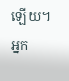ឡើយ។ អ្នក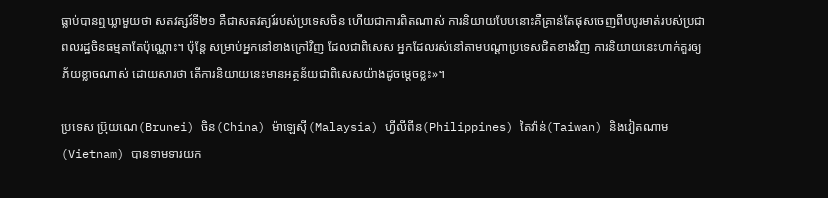ធ្លាប់បានឮឃ្លាមួយថា សតវត្សរ៍ទី២១ គឺជាសតវត្យរ៍របស់ប្រទេសចិន ហើយជាការពិតណាស់ ការនិយាយបែបនោះគឺគ្រាន់តែផុសចេញពីបបូរមាត់របស់ប្រជាពលរដ្ឋចិនធម្មតាតែប៉ុណ្ណោះ។ ប៉ុន្តែ សម្រាប់អ្នកនៅខាងក្រៅវិញ ដែលជាពិសេស អ្នកដែលរស់នៅតាមបណ្តាប្រទេសជិតខាងវិញ ការនិយាយនេះហាក់គួរឲ្យភ័យខ្លាចណាស់ ដោយសារថា តើការនិយាយនេះមានអត្ថន័យជាពិសេសយ៉ាងដូចម្តេចខ្លះ»។

ប្រទេស ប៊្រុយណេ(Brunei) ចិន(China) ម៉ាឡេស៊ី(Malaysia) ហ្វីលីពីន(Philippines) តៃវ៉ាន់(Taiwan) និងវៀតណាម(Vietnam) បានទាមទារយក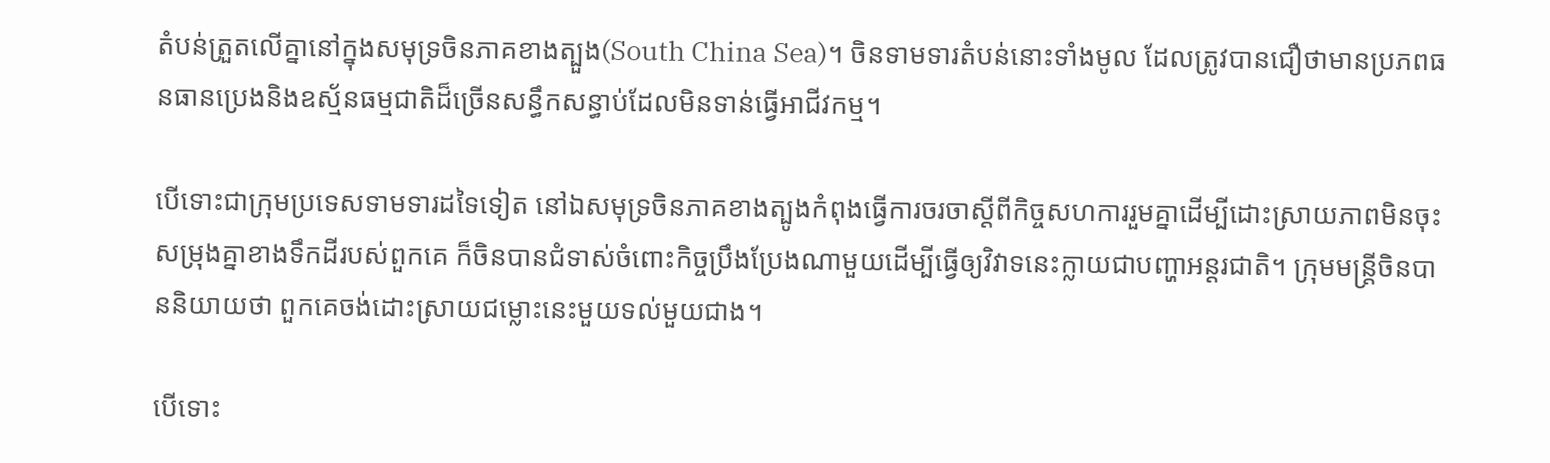តំបន់ត្រួតលើគ្នានៅក្នុងសមុទ្រចិនភាគខាងត្បួង(South China Sea)។ ចិនទាមទារតំបន់នោះទាំងមូល ដែលត្រូវបានជឿថាមានប្រភពធនធានប្រេងនិងឧស្ម័នធម្មជាតិដ៏ច្រើនសន្ធឹកសន្ធាប់ដែលមិនទាន់ធ្វើអាជីវកម្ម។

បើទោះជាក្រុមប្រទេសទាមទារដទៃទៀត នៅឯសមុទ្រចិនភាគខាងត្បូងកំពុងធ្វើការចរចាស្តីពីកិច្ចសហការរួមគ្នាដើម្បីដោះស្រាយភាពមិនចុះសម្រុងគ្នាខាងទឹកដីរបស់ពួកគេ ក៏ចិនបានជំទាស់ចំពោះកិច្ចប្រឹងប្រែងណាមួយដើម្បីធ្វើឲ្យវិវាទនេះក្លាយជាបញ្ហាអន្តរជាតិ។ ក្រុមមន្ត្រីចិនបាននិយាយថា ពួកគេចង់ដោះស្រាយជម្លោះនេះមួយទល់មួយជាង។

បើទោះ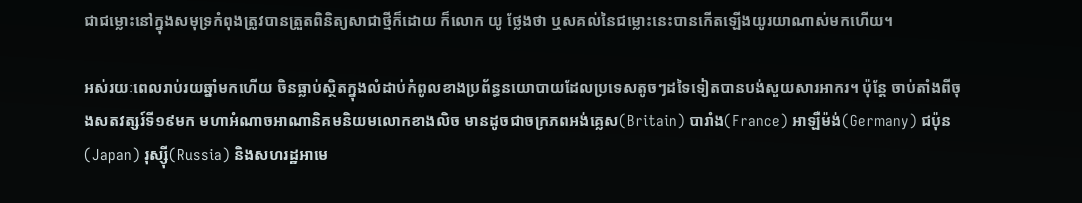ជាជម្លោះនៅក្នុងសមុទ្រកំពុងត្រូវបានត្រួតពិនិត្យសាជាថ្មីក៏ដោយ ក៏លោក យូ ថ្លែងថា ឬសគល់នៃជម្លោះនេះបានកើតឡើងយូរយាណាស់មកហើយ។

អស់រយៈពេលរាប់រយឆ្នាំមកហើយ ចិនធ្លាប់ស្ថិតក្នុងលំដាប់កំពូលខាងប្រព័ន្ធនយោបាយដែលប្រទេសតូចៗដទៃទៀតបានបង់សួយសារអាករ។ ប៉ុន្តែ ចាប់តាំងពីចុងសតវត្សរ៍ទី១៩មក មហាអំណាចអាណានិគមនិយមលោកខាងលិច មានដូចជាចក្រភពអង់គ្លេស(Britain) បារាំង(France) អាឡឺម៉ង់(Germany) ជប៉ុន(Japan) រុស្ស៊ី(Russia) និងសហរដ្ឋអាមេ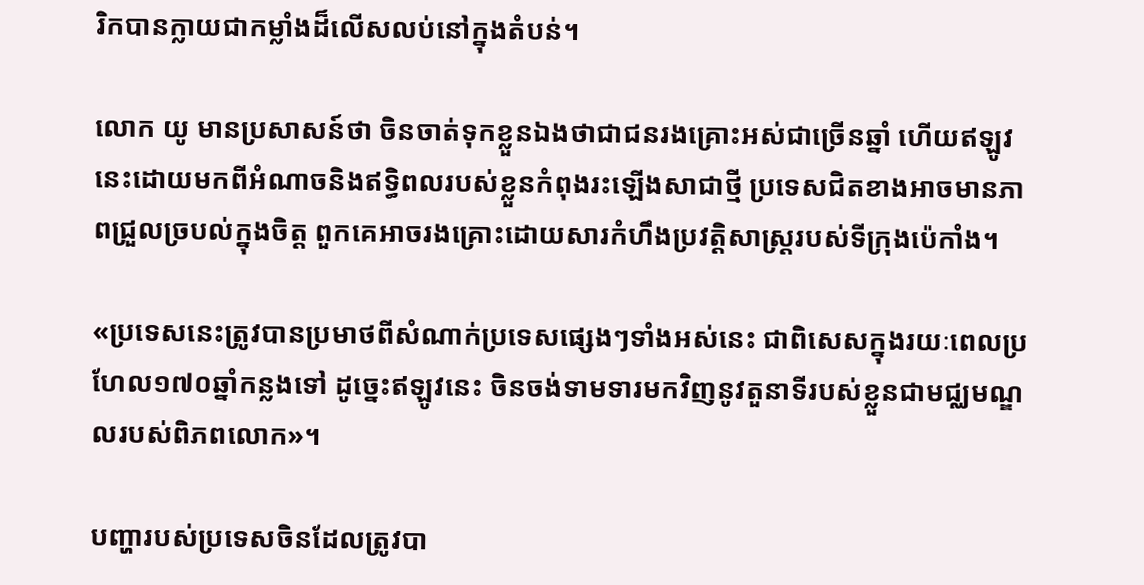រិកបានក្លាយជាកម្លាំងដ៏លើសលប់នៅក្នុងតំបន់។

លោក យូ មានប្រសាសន៍ថា ចិនចាត់ទុកខ្លួនឯងថាជាជនរងគ្រោះអស់ជាច្រើនឆ្នាំ ហើយឥឡូវនេះដោយមកពីអំណាចនិងឥទ្ធិពលរបស់ខ្លួនកំពុងរះឡើងសាជាថ្មី ប្រទេសជិតខាងអាចមានភាពជ្រួលច្របល់ក្នុងចិត្ត ពួកគេអាចរងគ្រោះដោយសារកំហឹងប្រវត្តិសាស្ត្ររបស់ទីក្រុងប៉េកាំង។

«ប្រទេសនេះត្រូវបានប្រមាថពីសំណាក់ប្រទេសផ្សេងៗទាំងអស់នេះ ជាពិសេសក្នុងរយៈពេលប្រហែល១៧០ឆ្នាំកន្លងទៅ ដូច្នេះឥឡូវនេះ ចិនចង់ទាមទារមកវិញនូវតួនាទីរបស់ខ្លួនជាមជ្ឈមណ្ឌលរបស់ពិភពលោក»។

បញ្ហារបស់ប្រទេសចិនដែលត្រូវបា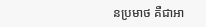នប្រមាថ គឺជាអា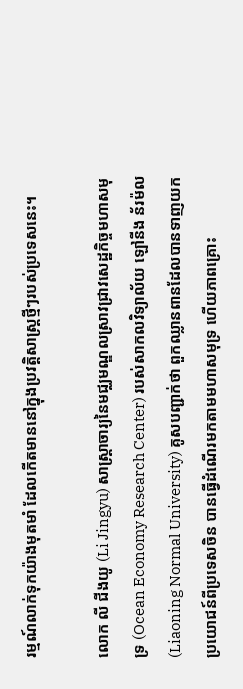រម្មណ៍លាក់ទុកយ៉ាងមុតមាំ ដែលកើតមាននៅក្នុងប្រវត្តិសាស្ត្រថ្មីៗរបស់ប្រទេសនេះ។

លោក លី ជីងយូ (Li Jingyu) សាស្ត្រាចារ្យនៃមជ្ឈមណ្ឌលស្រាវជ្រាវសេដ្ឋកិច្ចមហាសមុទ្រ (Ocean Economy Research Center) របស់សាកលវិទ្យាល័យ ឡៅនីង ន័រម៉ល (Liaoning Normal University) គូសបញ្ជាក់ថា ពួកឈ្លានពានដែលបានទាញយកប្រយោជន៍ពីប្រទេសចិន បានធ្វើដំណើរមកតាមមហាសមុទ្រ ហើយភាពគ្រោះ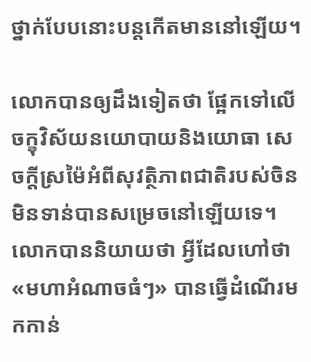ថ្នាក់បែបនោះបន្តកើតមាននៅឡើយ។

លោកបានឲ្យដឹងទៀតថា ផ្អែកទៅលើចក្ខុវិស័យនយោបាយនិងយោធា សេចក្តីស្រម៉ៃអំពីសុវត្ថិភាពជាតិរបស់ចិនមិនទាន់បានសម្រេចនៅឡើយទេ។ លោកបាននិយាយថា អ្វីដែលហៅថា«មហាអំណាចធំៗ» បានធ្វើដំណើរមកកាន់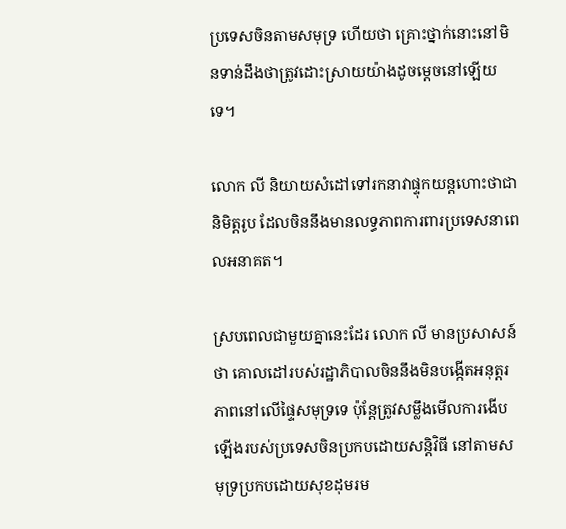ប្រទេសចិនតាមសមុទ្រ ហើយថា គ្រោះថ្នាក់នោះនៅមិនទាន់ដឹងថាត្រូវដោះស្រាយយ៉ាងដូចម្តេចនៅឡើយទេ។

លោក លី និយាយសំដៅទៅរកនាវាផ្ទុកយន្តហោះថាជានិមិត្តរូប ដែលចិននឹងមានលទ្ធភាពការពារប្រទេសនាពេលអនាគត។

ស្របពេលជាមួយគ្នានេះដែរ លោក លី មានប្រសាសន៍ថា គោលដៅរបស់រដ្ឋាភិបាលចិននឹងមិនបង្កើតអនុត្តរភាពនៅលើផ្ទៃសមុទ្រទេ ប៉ុន្តែត្រូវសម្លឹងមើលការងើបឡើងរបស់ប្រទេសចិនប្រកបដោយសន្តិវិធី នៅតាមសមុទ្រប្រកបដោយសុខដុមរម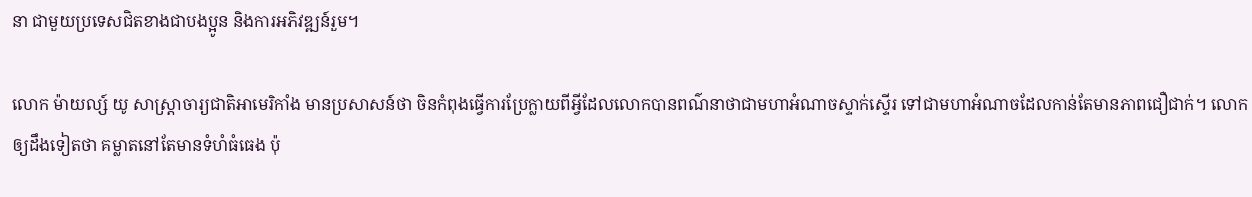នា ជាមួយប្រទេសជិតខាងជាបងប្អូន និងការអភិវឌ្ឍន៍រួម។

លោក ម៉ាយល្ស៍ យូ សាស្ត្រាចារ្យជាតិអាមេរិកាំង មានប្រសាសន៍ថា ចិនកំពុងធ្វើការប្រែក្លាយពីអ្វីដែលលោកបានពណ៌នាថាជាមហាអំណាចស្ទាក់ស្ទើរ ទៅជាមហាអំណាចដែលកាន់តែមានភាពជឿជាក់។ លោកឲ្យដឹងទៀតថា គម្លាតនៅតែមានទំហំធំធេង ប៉ុ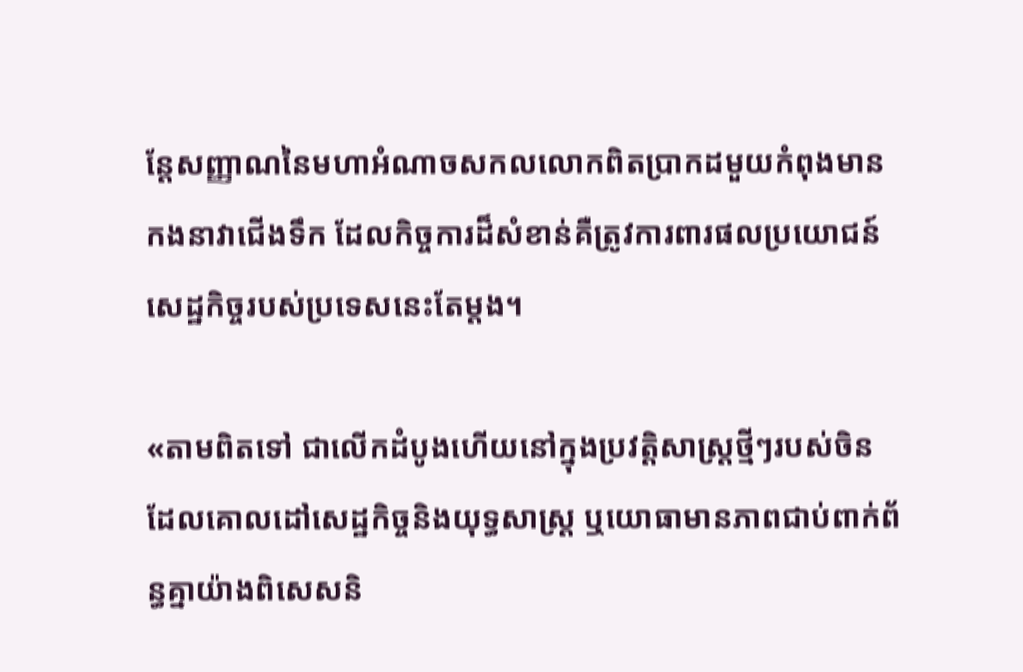ន្តែសញ្ញាណនៃមហាអំណាចសកលលោកពិតប្រាកដមួយកំពុងមានកងនាវាជើងទឹក ដែលកិច្ចការដ៏សំខាន់គឺត្រូវការពារផលប្រយោជន៍សេដ្ឋកិច្ចរបស់ប្រទេសនេះតែម្តង។

«តាមពិតទៅ ជាលើកដំបូងហើយនៅក្នុងប្រវត្តិសាស្ត្រថ្មីៗរបស់ចិន ដែលគោលដៅសេដ្ឋកិច្ចនិងយុទ្ធសាស្ត្រ ឬយោធាមានភាពជាប់ពាក់ព័ន្ធគ្នាយ៉ាងពិសេសនិ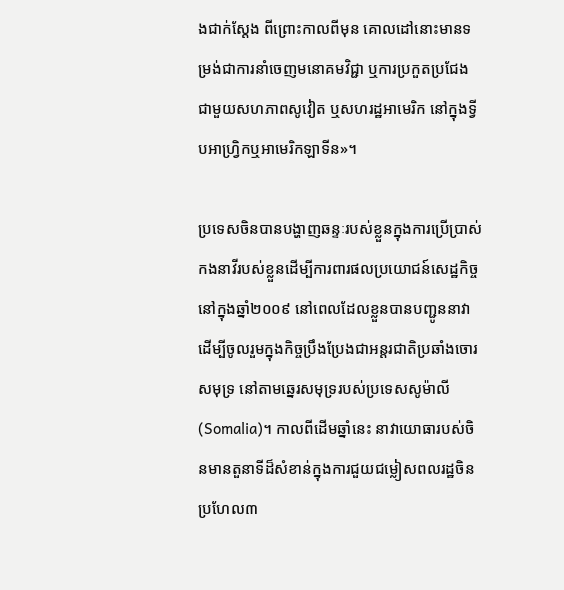ងជាក់ស្តែង ពីព្រោះកាលពីមុន គោលដៅនោះមានទម្រង់ជាការនាំចេញមនោគមវិជ្ជា ឬការប្រកួតប្រជែងជាមួយសហភាពសូវៀត ឬសហរដ្ឋអាមេរិក នៅក្នុងទ្វីបអាហ្វ្រិកឬអាមេរិកឡាទីន»។

ប្រទេសចិនបានបង្ហាញឆន្ទៈរបស់ខ្លួនក្នុងការប្រើប្រាស់កងនាវីរបស់ខ្លួនដើម្បីការពារផលប្រយោជន៍សេដ្ឋកិច្ចនៅក្នុងឆ្នាំ២០០៩ នៅពេលដែលខ្លួនបានបញ្ជូននាវាដើម្បីចូលរួមក្នុងកិច្ចប្រឹងប្រែងជាអន្តរជាតិប្រឆាំងចោរសមុទ្រ នៅតាមឆ្នេរសមុទ្ររបស់ប្រទេសសូម៉ាលី(Somalia)។ កាលពីដើមឆ្នាំនេះ នាវាយោធារបស់ចិនមានតួនាទីដ៏សំខាន់ក្នុងការជួយជម្លៀសពលរដ្ឋចិនប្រហែល៣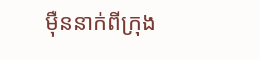ម៉ឺននាក់ពីក្រុង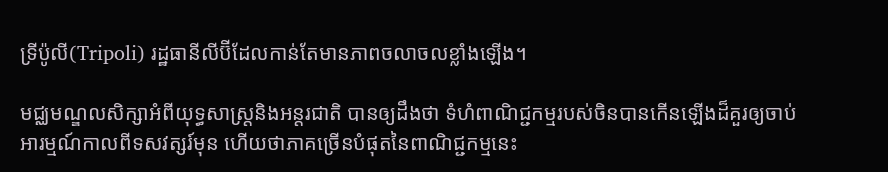ទ្រីប៉ូលី(Tripoli) រដ្ឋធានីលីប៊ីដែលកាន់តែមានភាពចលាចលខ្លាំងឡើង។

មជ្ឈមណ្ឌលសិក្សាអំពីយុទ្ធសាស្ត្រនិងអន្តរជាតិ បានឲ្យដឹងថា ទំហំពាណិជ្ជកម្មរបស់ចិនបានកើនឡើងដ៏គួរឲ្យចាប់អារម្មណ៍កាលពីទសវត្សរ៍មុន ហើយថាភាគច្រើនបំផុតនៃពាណិជ្ជកម្មនេះ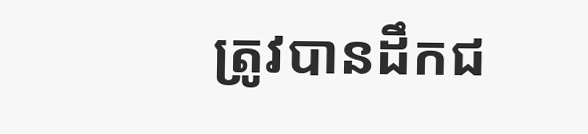ត្រូវបានដឹកជ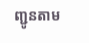ញ្ជូនតាម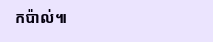កប៉ាល់៕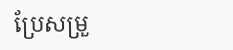ប្រែសម្រួ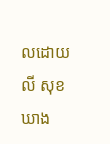លដោយ លី សុខឃាង